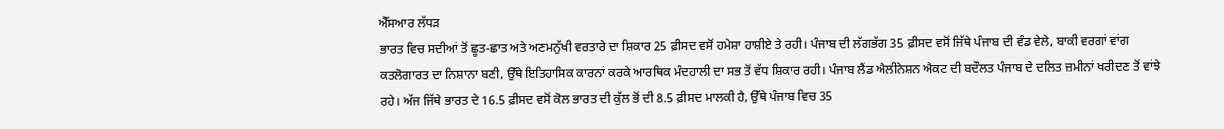ਐੱਸਆਰ ਲੱਧੜ
ਭਾਰਤ ਵਿਚ ਸਦੀਆਂ ਤੋਂ ਛੂਤ-ਛਾਤ ਅਤੇ ਅਣਮਨੁੱਖੀ ਵਰਤਾਰੇ ਦਾ ਸ਼ਿਕਾਰ 25 ਫ਼ੀਸਦ ਵਸੋਂ ਹਮੇਸ਼ਾ ਹਾਸ਼ੀਏ ਤੇ ਰਹੀ। ਪੰਜਾਬ ਦੀ ਲੱਗਭੱਗ 35 ਫ਼ੀਸਦ ਵਸੋਂ ਜਿੱਥੇ ਪੰਜਾਬ ਦੀ ਵੰਡ ਵੇਲੇ, ਬਾਕੀ ਵਰਗਾਂ ਵਾਂਗ ਕਤਲੋਗਾਰਤ ਦਾ ਨਿਸ਼ਾਨਾ ਬਣੀ, ਉੱਥੇ ਇਤਿਹਾਸਿਕ ਕਾਰਨਾਂ ਕਰਕੇ ਆਰਥਿਕ ਮੰਦਹਾਲੀ ਦਾ ਸਭ ਤੋਂ ਵੱਧ ਸ਼ਿਕਾਰ ਰਹੀ। ਪੰਜਾਬ ਲੈਂਡ ਐਲੀਨੇਸ਼ਨ ਐਕਟ ਦੀ ਬਦੌਲਤ ਪੰਜਾਬ ਦੇ ਦਲਿਤ ਜ਼ਮੀਨਾਂ ਖਰੀਦਣ ਤੋਂ ਵਾਂਝੇ ਰਹੇ। ਅੱਜ ਜਿੱਥੇ ਭਾਰਤ ਦੇ 16.5 ਫ਼ੀਸਦ ਵਸੋਂ ਕੋਲ ਭਾਰਤ ਦੀ ਕੁੱਲ ਭੋਂ ਦੀ 8.5 ਫ਼ੀਸਦ ਮਾਲਕੀ ਹੈ, ਉੱਥੇ ਪੰਜਾਬ ਵਿਚ 35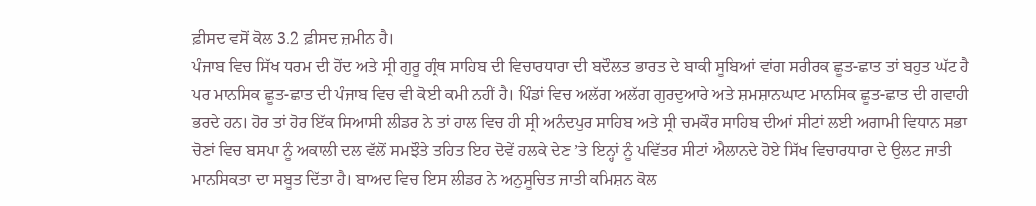ਫ਼ੀਸਦ ਵਸੋਂ ਕੋਲ 3.2 ਫ਼ੀਸਦ ਜ਼ਮੀਨ ਹੈ।
ਪੰਜਾਬ ਵਿਚ ਸਿੱਖ ਧਰਮ ਦੀ ਹੋਂਦ ਅਤੇ ਸ੍ਰੀ ਗੁਰੂ ਗ੍ਰੰਥ ਸਾਹਿਬ ਦੀ ਵਿਚਾਰਧਾਰਾ ਦੀ ਬਦੌਲਤ ਭਾਰਤ ਦੇ ਬਾਕੀ ਸੂਬਿਆਂ ਵਾਂਗ ਸਰੀਰਕ ਛੂਤ-ਛਾਤ ਤਾਂ ਬਹੁਤ ਘੱਟ ਹੈ ਪਰ ਮਾਨਸਿਕ ਛੂਤ-ਛਾਤ ਦੀ ਪੰਜਾਬ ਵਿਚ ਵੀ ਕੋਈ ਕਮੀ ਨਹੀਂ ਹੈ। ਪਿੰਡਾਂ ਵਿਚ ਅਲੱਗ ਅਲੱਗ ਗੁਰਦੁਆਰੇ ਅਤੇ ਸ਼ਮਸ਼ਾਨਘਾਟ ਮਾਨਸਿਕ ਛੂਤ-ਛਾਤ ਦੀ ਗਵਾਹੀ ਭਰਦੇ ਹਨ। ਹੋਰ ਤਾਂ ਹੋਰ ਇੱਕ ਸਿਆਸੀ ਲੀਡਰ ਨੇ ਤਾਂ ਹਾਲ ਵਿਚ ਹੀ ਸ੍ਰੀ ਅਨੰਦਪੁਰ ਸਾਹਿਬ ਅਤੇ ਸ੍ਰੀ ਚਮਕੌਰ ਸਾਹਿਬ ਦੀਆਂ ਸੀਟਾਂ ਲਈ ਅਗਾਮੀ ਵਿਧਾਨ ਸਭਾ ਚੋਣਾਂ ਵਿਚ ਬਸਪਾ ਨੂੰ ਅਕਾਲੀ ਦਲ ਵੱਲੋਂ ਸਮਝੌਤੇ ਤਹਿਤ ਇਹ ਦੋਵੇਂ ਹਲਕੇ ਦੇਣ ’ਤੇ ਇਨ੍ਹਾਂ ਨੂੰ ਪਵਿੱਤਰ ਸੀਟਾਂ ਐਲਾਨਦੇ ਹੋਏ ਸਿੱਖ ਵਿਚਾਰਧਾਰਾ ਦੇ ਉਲਟ ਜਾਤੀ ਮਾਨਸਿਕਤਾ ਦਾ ਸਬੂਤ ਦਿੱਤਾ ਹੈ। ਬਾਅਦ ਵਿਚ ਇਸ ਲੀਡਰ ਨੇ ਅਨੁਸੂਚਿਤ ਜਾਤੀ ਕਮਿਸ਼ਨ ਕੋਲ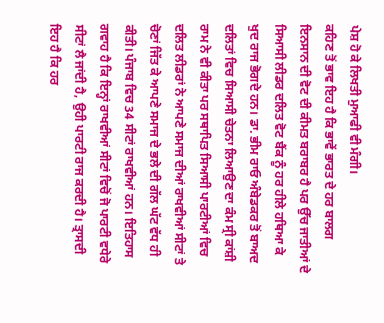ਪੇਸ਼ ਹੋ ਕੇ ਲਿਖਤੀ ਮੁਆਫੀ ਵੀ ਮੰਗੀ।
ਕਹਿਣ ਤੋਂ ਭਾਵ ਇਹ ਹੈ ਕਿ ਭਾਵੇਂ ਭਾਰਤ ਦੇ ਹਰ ਬਾਲਗ ਇਨਸਾਨ ਦੀ ਵੋਟ ਦੀ ਕੀਮਤ ਬਰਾਬਰ ਹੈ ਪਰ ਉੱਚ ਜਾਤੀਆਂ ਦੇ ਸਿਆਸੀ ਲੀਡਰ ਦਲਿਤ ਵੋਟ ਬੈਂਕ ਨੂੰ ਹਰ ਹੀਲੇ ਹਥਿਆ ਕੇ ਖੁਦ ਰਾਜ ਭੋਗਦੇ ਹਨ। ਡਾ. ਭੀਮ ਰਾਓ ਅੰਬੇਡਕਰ ਤੋਂ ਬਾਅਦ ਦਲਿਤਾਂ ਵਿਚ ਸਿਆਸੀ ਚੇਤਨਾ ਲਿਆਉਣ ਦਾ ਕੰਮ ਸ੍ਰੀ ਕਾਂਸ਼ੀ ਰਾਮ ਨੇ ਵੀ ਕੀਤਾ ਪਰ ਸਥਾਪਿਤ ਸਿਆਸੀ ਪਾਰਟੀਆਂ ਵਿਚ ਦਲਿਤ ਲੀਡਰਾਂ ਨੇ ਆਪਣੇ ਸਮਾਜ ਦੀਆਂ ਰਾਖਵੀਆਂ ਸੀਟਾਂ ਤੇ ਚੋਣਾਂ ਜਿੱਤ ਕੇ ਆਪਣੇ ਸਮਾਜ ਦੇ ਭਲੇ ਦੀ ਗੱਲ ਘੱਟ ਵੱਧ ਹੀ ਕੀਤੀ। ਪੰਜਾਬ ਵਿਚ 34 ਸੀਟਾਂ ਰਾਖਵੀਆਂ ਹਨ। ਇਤਿਹਾਸ ਗਵਾਹ ਹੈ ਕਿ ਇਨ੍ਹਾਂ ਰਾਖਵੀਆਂ ਸੀਟਾਂ ਵਿਚੋਂ ਜੋ ਪਾਰਟੀ ਵਧੇਰੇ ਸੀਟਾਂ ਲੈ ਜਾਂਦੀ ਹੈ, ਉਹੀ ਪਾਰਟੀ ਰਾਜ ਕਰਦੀ ਹੈ। ਤ੍ਰਾਸਦੀ ਇਹ ਹੈ ਕਿ ਹਰ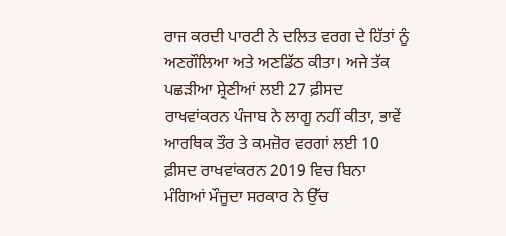ਰਾਜ ਕਰਦੀ ਪਾਰਟੀ ਨੇ ਦਲਿਤ ਵਰਗ ਦੇ ਹਿੱਤਾਂ ਨੂੰ ਅਣਗੌਲਿਆ ਅਤੇ ਅਣਡਿੱਠ ਕੀਤਾ। ਅਜੇ ਤੱਕ ਪਛੜੀਆ ਸ਼੍ਰੇਣੀਆਂ ਲਈ 27 ਫ਼ੀਸਦ ਰਾਖਵਾਂਕਰਨ ਪੰਜਾਬ ਨੇ ਲਾਗੂ ਨਹੀਂ ਕੀਤਾ, ਭਾਵੇਂ ਆਰਥਿਕ ਤੌਰ ਤੇ ਕਮਜ਼ੋਰ ਵਰਗਾਂ ਲਈ 10 ਫ਼ੀਸਦ ਰਾਖਵਾਂਕਰਨ 2019 ਵਿਚ ਬਿਨਾ ਮੰਗਿਆਂ ਮੌਜੂਦਾ ਸਰਕਾਰ ਨੇ ਉੱਚ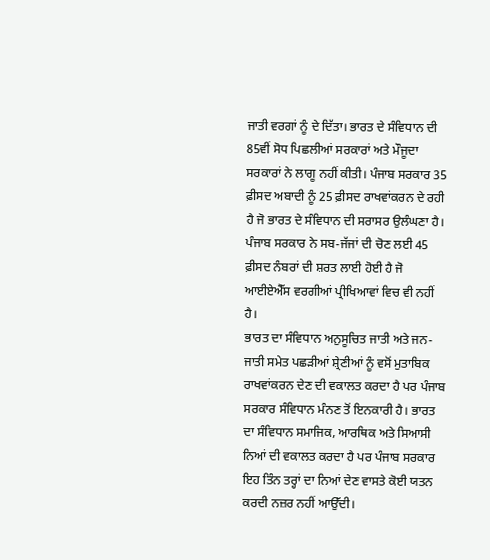ਜਾਤੀ ਵਰਗਾਂ ਨੂੰ ਦੇ ਦਿੱਤਾ। ਭਾਰਤ ਦੇ ਸੰਵਿਧਾਨ ਦੀ 85ਵੀਂ ਸੋਧ ਪਿਛਲੀਆਂ ਸਰਕਾਰਾਂ ਅਤੇ ਮੌਜੂਦਾ ਸਰਕਾਰਾਂ ਨੇ ਲਾਗੂ ਨਹੀਂ ਕੀਤੀ। ਪੰਜਾਬ ਸਰਕਾਰ 35 ਫ਼ੀਸਦ ਅਬਾਦੀ ਨੂੰ 25 ਫ਼ੀਸਦ ਰਾਖਵਾਂਕਰਨ ਦੇ ਰਹੀ ਹੈ ਜੋ ਭਾਰਤ ਦੇ ਸੰਵਿਧਾਨ ਦੀ ਸਰਾਸਰ ਉਲੰਘਣਾ ਹੈ। ਪੰਜਾਬ ਸਰਕਾਰ ਨੇ ਸਬ-ਜੱਜਾਂ ਦੀ ਚੋਣ ਲਈ 45 ਫ਼ੀਸਦ ਨੰਬਰਾਂ ਦੀ ਸ਼ਰਤ ਲਾਈ ਹੋਈ ਹੈ ਜੋ ਆਈਏਐੱਸ ਵਰਗੀਆਂ ਪ੍ਰੀਖਿਆਵਾਂ ਵਿਚ ਵੀ ਨਹੀਂ ਹੈ।
ਭਾਰਤ ਦਾ ਸੰਵਿਧਾਨ ਅਨੁਸੂਚਿਤ ਜਾਤੀ ਅਤੇ ਜਨ-ਜਾਤੀ ਸਮੇਤ ਪਛੜੀਆਂ ਸ਼੍ਰੇਣੀਆਂ ਨੂੰ ਵਸੋਂ ਮੁਤਾਬਿਕ ਰਾਖਵਾਂਕਰਨ ਦੇਣ ਦੀ ਵਕਾਲਤ ਕਰਦਾ ਹੈ ਪਰ ਪੰਜਾਬ ਸਰਕਾਰ ਸੰਵਿਧਾਨ ਮੰਨਣ ਤੋਂ ਇਨਕਾਰੀ ਹੈ। ਭਾਰਤ ਦਾ ਸੰਵਿਧਾਨ ਸਮਾਜਿਕ, ਆਰਥਿਕ ਅਤੇ ਸਿਆਸੀ ਨਿਆਂ ਦੀ ਵਕਾਲਤ ਕਰਦਾ ਹੈ ਪਰ ਪੰਜਾਬ ਸਰਕਾਰ ਇਹ ਤਿੰਨ ਤਰ੍ਹਾਂ ਦਾ ਨਿਆਂ ਦੇਣ ਵਾਸਤੇ ਕੋਈ ਯਤਨ ਕਰਦੀ ਨਜ਼ਰ ਨਹੀਂ ਆਉੱਦੀ।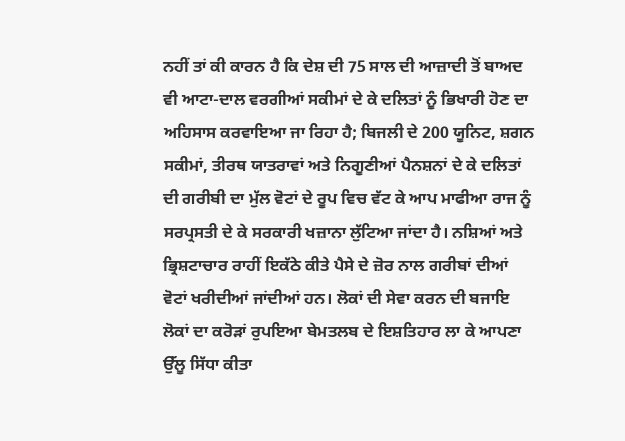ਨਹੀਂ ਤਾਂ ਕੀ ਕਾਰਨ ਹੈ ਕਿ ਦੇਸ਼ ਦੀ 75 ਸਾਲ ਦੀ ਆਜ਼ਾਦੀ ਤੋਂ ਬਾਅਦ ਵੀ ਆਟਾ-ਦਾਲ ਵਰਗੀਆਂ ਸਕੀਮਾਂ ਦੇ ਕੇ ਦਲਿਤਾਂ ਨੂੰ ਭਿਖਾਰੀ ਹੋਣ ਦਾ ਅਹਿਸਾਸ ਕਰਵਾਇਆ ਜਾ ਰਿਹਾ ਹੈ; ਬਿਜਲੀ ਦੇ 200 ਯੂਨਿਟ, ਸ਼ਗਨ ਸਕੀਮਾਂ, ਤੀਰਥ ਯਾਤਰਾਵਾਂ ਅਤੇ ਨਿਗੂਣੀਆਂ ਪੈਨਸ਼ਨਾਂ ਦੇ ਕੇ ਦਲਿਤਾਂ ਦੀ ਗਰੀਬੀ ਦਾ ਮੁੱਲ ਵੋਟਾਂ ਦੇ ਰੂਪ ਵਿਚ ਵੱਟ ਕੇ ਆਪ ਮਾਫੀਆ ਰਾਜ ਨੂੰ ਸਰਪ੍ਰਸਤੀ ਦੇ ਕੇ ਸਰਕਾਰੀ ਖਜ਼ਾਨਾ ਲੁੱਟਿਆ ਜਾਂਦਾ ਹੈ। ਨਸ਼ਿਆਂ ਅਤੇ ਭ੍ਰਿਸ਼ਟਾਚਾਰ ਰਾਹੀਂ ਇਕੱਠੇ ਕੀਤੇ ਪੈਸੇ ਦੇ ਜ਼ੋਰ ਨਾਲ ਗਰੀਬਾਂ ਦੀਆਂ ਵੋਟਾਂ ਖਰੀਦੀਆਂ ਜਾਂਦੀਆਂ ਹਨ। ਲੋਕਾਂ ਦੀ ਸੇਵਾ ਕਰਨ ਦੀ ਬਜਾਇ ਲੋਕਾਂ ਦਾ ਕਰੋੜਾਂ ਰੁਪਇਆ ਬੇਮਤਲਬ ਦੇ ਇਸ਼ਤਿਹਾਰ ਲਾ ਕੇ ਆਪਣਾ ਉੱਲੂ ਸਿੱਧਾ ਕੀਤਾ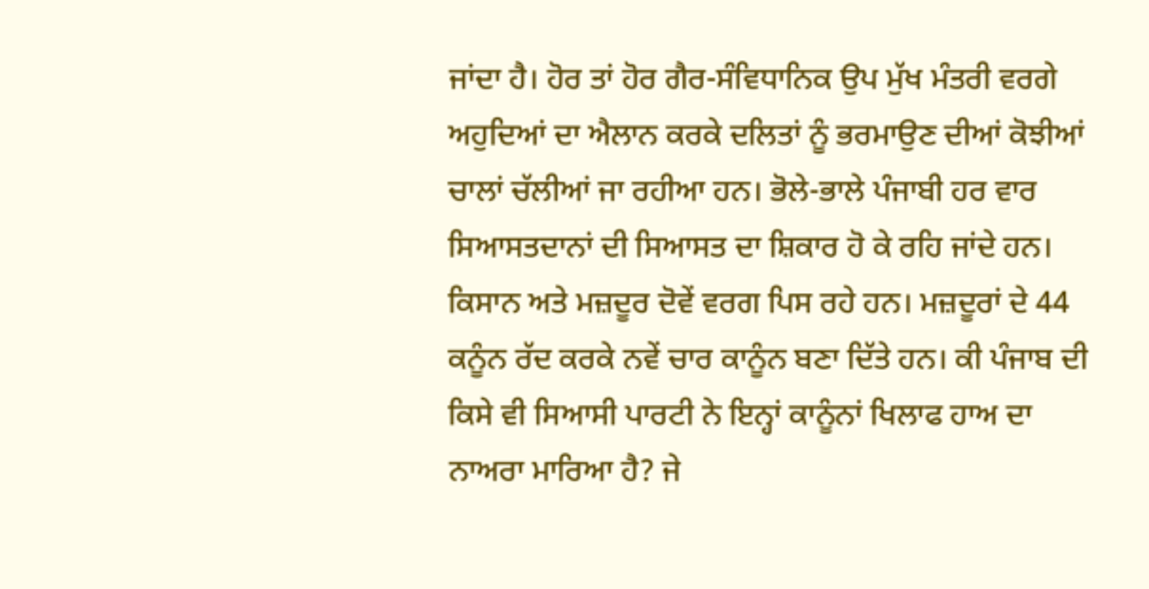ਜਾਂਦਾ ਹੈ। ਹੋਰ ਤਾਂ ਹੋਰ ਗੈਰ-ਸੰਵਿਧਾਨਿਕ ਉਪ ਮੁੱਖ ਮੰਤਰੀ ਵਰਗੇ ਅਹੁਦਿਆਂ ਦਾ ਐਲਾਨ ਕਰਕੇ ਦਲਿਤਾਂ ਨੂੰ ਭਰਮਾਉਣ ਦੀਆਂ ਕੋਝੀਆਂ ਚਾਲਾਂ ਚੱਲੀਆਂ ਜਾ ਰਹੀਆ ਹਨ। ਭੋਲੇ-ਭਾਲੇ ਪੰਜਾਬੀ ਹਰ ਵਾਰ ਸਿਆਸਤਦਾਨਾਂ ਦੀ ਸਿਆਸਤ ਦਾ ਸ਼ਿਕਾਰ ਹੋ ਕੇ ਰਹਿ ਜਾਂਦੇ ਹਨ। ਕਿਸਾਨ ਅਤੇ ਮਜ਼ਦੂਰ ਦੋਵੇਂ ਵਰਗ ਪਿਸ ਰਹੇ ਹਨ। ਮਜ਼ਦੂਰਾਂ ਦੇ 44 ਕਨੂੰਨ ਰੱਦ ਕਰਕੇ ਨਵੇਂ ਚਾਰ ਕਾਨੂੰਨ ਬਣਾ ਦਿੱਤੇ ਹਨ। ਕੀ ਪੰਜਾਬ ਦੀ ਕਿਸੇ ਵੀ ਸਿਆਸੀ ਪਾਰਟੀ ਨੇ ਇਨ੍ਹਾਂ ਕਾਨੂੰਨਾਂ ਖਿਲਾਫ ਹਾਅ ਦਾ ਨਾਅਰਾ ਮਾਰਿਆ ਹੈ? ਜੇ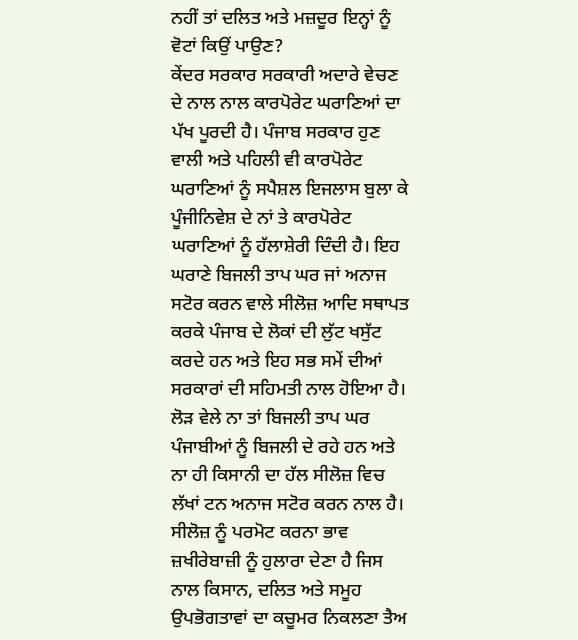ਨਹੀਂ ਤਾਂ ਦਲਿਤ ਅਤੇ ਮਜ਼ਦੂਰ ਇਨ੍ਹਾਂ ਨੂੰ ਵੋਟਾਂ ਕਿਉਂ ਪਾਉਣ?
ਕੇਂਦਰ ਸਰਕਾਰ ਸਰਕਾਰੀ ਅਦਾਰੇ ਵੇਚਣ ਦੇ ਨਾਲ ਨਾਲ ਕਾਰਪੋਰੇਟ ਘਰਾਣਿਆਂ ਦਾ ਪੱਖ ਪੂਰਦੀ ਹੈ। ਪੰਜਾਬ ਸਰਕਾਰ ਹੁਣ ਵਾਲੀ ਅਤੇ ਪਹਿਲੀ ਵੀ ਕਾਰਪੋਰੇਟ ਘਰਾਣਿਆਂ ਨੂੰ ਸਪੈਸ਼ਲ ਇਜਲਾਸ ਬੁਲਾ ਕੇ ਪੂੰਜੀਨਿਵੇਸ਼ ਦੇ ਨਾਂ ਤੇ ਕਾਰਪੋਰੇਟ ਘਰਾਣਿਆਂ ਨੂੰ ਹੱਲਾਸ਼ੇਰੀ ਦਿੰਦੀ ਹੈ। ਇਹ ਘਰਾਣੇ ਬਿਜਲੀ ਤਾਪ ਘਰ ਜਾਂ ਅਨਾਜ ਸਟੋਰ ਕਰਨ ਵਾਲੇ ਸੀਲੋਜ਼ ਆਦਿ ਸਥਾਪਤ ਕਰਕੇ ਪੰਜਾਬ ਦੇ ਲੋਕਾਂ ਦੀ ਲੁੱਟ ਖਸੁੱਟ ਕਰਦੇ ਹਨ ਅਤੇ ਇਹ ਸਭ ਸਮੇਂ ਦੀਆਂ ਸਰਕਾਰਾਂ ਦੀ ਸਹਿਮਤੀ ਨਾਲ ਹੋਇਆ ਹੈ। ਲੋੜ ਵੇਲੇ ਨਾ ਤਾਂ ਬਿਜਲੀ ਤਾਪ ਘਰ ਪੰਜਾਬੀਆਂ ਨੂੰ ਬਿਜਲੀ ਦੇ ਰਹੇ ਹਨ ਅਤੇ ਨਾ ਹੀ ਕਿਸਾਨੀ ਦਾ ਹੱਲ ਸੀਲੋਜ਼ ਵਿਚ ਲੱਖਾਂ ਟਨ ਅਨਾਜ ਸਟੋਰ ਕਰਨ ਨਾਲ ਹੈ। ਸੀਲੋਜ਼ ਨੂੰ ਪਰਮੋਟ ਕਰਨਾ ਭਾਵ ਜ਼ਖੀਰੇਬਾਜ਼ੀ ਨੂੰ ਹੁਲਾਰਾ ਦੇਣਾ ਹੈ ਜਿਸ ਨਾਲ ਕਿਸਾਨ, ਦਲਿਤ ਅਤੇ ਸਮੂਹ ਉਪਭੋਗਤਾਵਾਂ ਦਾ ਕਚੂਮਰ ਨਿਕਲਣਾ ਤੈਅ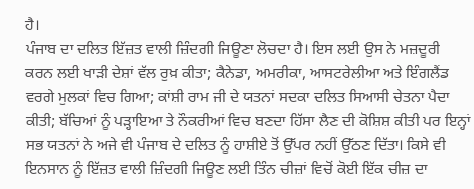ਹੈ।
ਪੰਜਾਬ ਦਾ ਦਲਿਤ ਇੱਜ਼ਤ ਵਾਲੀ ਜ਼ਿੰਦਗੀ ਜਿਊਣਾ ਲੋਚਦਾ ਹੈ। ਇਸ ਲਈ ਉਸ ਨੇ ਮਜ਼ਦੂਰੀ ਕਰਨ ਲਈ ਖਾੜੀ ਦੇਸ਼ਾਂ ਵੱਲ ਰੁਖ਼ ਕੀਤਾ; ਕੈਨੇਡਾ, ਅਮਰੀਕਾ, ਆਸਟਰੇਲੀਆ ਅਤੇ ਇੰਗਲੈਂਡ ਵਰਗੇ ਮੁਲਕਾਂ ਵਿਚ ਗਿਆ; ਕਾਂਸ਼ੀ ਰਾਮ ਜੀ ਦੇ ਯਤਨਾਂ ਸਦਕਾ ਦਲਿਤ ਸਿਆਸੀ ਚੇਤਨਾ ਪੈਦਾ ਕੀਤੀ; ਬੱਚਿਆਂ ਨੂੰ ਪੜ੍ਹਾਇਆ ਤੇ ਨੌਕਰੀਆਂ ਵਿਚ ਬਣਦਾ ਹਿੱਸਾ ਲੈਣ ਦੀ ਕੋਸ਼ਿਸ਼ ਕੀਤੀ ਪਰ ਇਨ੍ਹਾਂ ਸਭ ਯਤਨਾਂ ਨੇ ਅਜੇ ਵੀ ਪੰਜਾਬ ਦੇ ਦਲਿਤ ਨੂੰ ਹਾਸ਼ੀਏ ਤੋਂ ਉੱਪਰ ਨਹੀਂ ਉੱਠਣ ਦਿੱਤਾ। ਕਿਸੇ ਵੀ ਇਨਸਾਨ ਨੂੰ ਇੱਜ਼ਤ ਵਾਲੀ ਜ਼ਿੰਦਗੀ ਜਿਊਣ ਲਈ ਤਿੰਨ ਚੀਜ਼ਾਂ ਵਿਚੋਂ ਕੋਈ ਇੱਕ ਚੀਜ਼ ਦਾ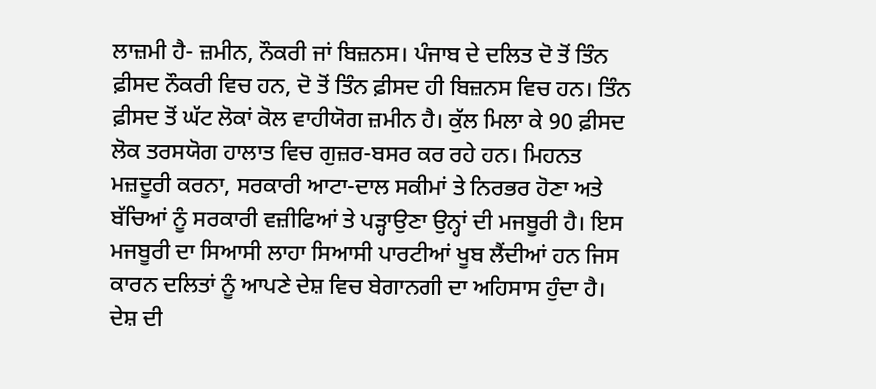ਲਾਜ਼ਮੀ ਹੈ- ਜ਼ਮੀਨ, ਨੌਕਰੀ ਜਾਂ ਬਿਜ਼ਨਸ। ਪੰਜਾਬ ਦੇ ਦਲਿਤ ਦੋ ਤੋਂ ਤਿੰਨ ਫ਼ੀਸਦ ਨੌਕਰੀ ਵਿਚ ਹਨ, ਦੋ ਤੋਂ ਤਿੰਨ ਫ਼ੀਸਦ ਹੀ ਬਿਜ਼ਨਸ ਵਿਚ ਹਨ। ਤਿੰਨ ਫ਼ੀਸਦ ਤੋਂ ਘੱਟ ਲੋਕਾਂ ਕੋਲ ਵਾਹੀਯੋਗ ਜ਼ਮੀਨ ਹੈ। ਕੁੱਲ ਮਿਲਾ ਕੇ 90 ਫ਼ੀਸਦ ਲੋਕ ਤਰਸਯੋਗ ਹਾਲਾਤ ਵਿਚ ਗੁਜ਼ਰ-ਬਸਰ ਕਰ ਰਹੇ ਹਨ। ਮਿਹਨਤ ਮਜ਼ਦੂਰੀ ਕਰਨਾ, ਸਰਕਾਰੀ ਆਟਾ-ਦਾਲ ਸਕੀਮਾਂ ਤੇ ਨਿਰਭਰ ਹੋਣਾ ਅਤੇ ਬੱਚਿਆਂ ਨੂੰ ਸਰਕਾਰੀ ਵਜ਼ੀਫਿਆਂ ਤੇ ਪੜ੍ਹਾਉਣਾ ਉਨ੍ਹਾਂ ਦੀ ਮਜਬੂਰੀ ਹੈ। ਇਸ ਮਜਬੂਰੀ ਦਾ ਸਿਆਸੀ ਲਾਹਾ ਸਿਆਸੀ ਪਾਰਟੀਆਂ ਖੂਬ ਲੈਂਦੀਆਂ ਹਨ ਜਿਸ ਕਾਰਨ ਦਲਿਤਾਂ ਨੂੰ ਆਪਣੇ ਦੇਸ਼ ਵਿਚ ਬੇਗਾਨਗੀ ਦਾ ਅਹਿਸਾਸ ਹੁੰਦਾ ਹੈ। ਦੇਸ਼ ਦੀ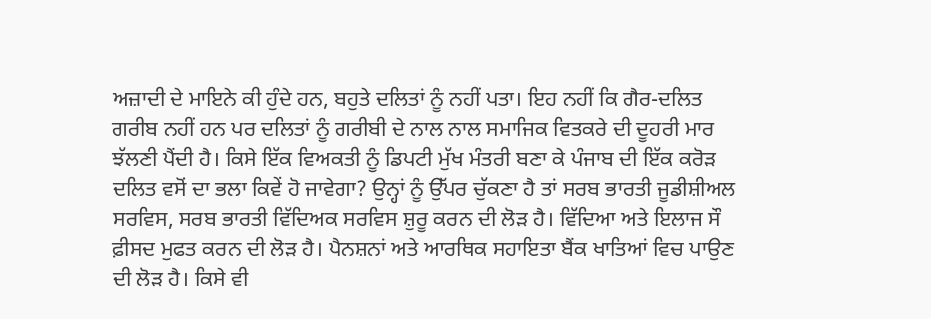ਅਜ਼ਾਦੀ ਦੇ ਮਾਇਨੇ ਕੀ ਹੁੰਦੇ ਹਨ, ਬਹੁਤੇ ਦਲਿਤਾਂ ਨੂੰ ਨਹੀਂ ਪਤਾ। ਇਹ ਨਹੀਂ ਕਿ ਗੈਰ-ਦਲਿਤ ਗਰੀਬ ਨਹੀਂ ਹਨ ਪਰ ਦਲਿਤਾਂ ਨੂੰ ਗਰੀਬੀ ਦੇ ਨਾਲ ਨਾਲ ਸਮਾਜਿਕ ਵਿਤਕਰੇ ਦੀ ਦੂਹਰੀ ਮਾਰ ਝੱਲਣੀ ਪੈਂਦੀ ਹੈ। ਕਿਸੇ ਇੱਕ ਵਿਅਕਤੀ ਨੂੰ ਡਿਪਟੀ ਮੁੱਖ ਮੰਤਰੀ ਬਣਾ ਕੇ ਪੰਜਾਬ ਦੀ ਇੱਕ ਕਰੋੜ ਦਲਿਤ ਵਸੋਂ ਦਾ ਭਲਾ ਕਿਵੇਂ ਹੋ ਜਾਵੇਗਾ? ਉਨ੍ਹਾਂ ਨੂੰ ਉੱਪਰ ਚੁੱਕਣਾ ਹੈ ਤਾਂ ਸਰਬ ਭਾਰਤੀ ਜੂਡੀਸ਼ੀਅਲ ਸਰਵਿਸ, ਸਰਬ ਭਾਰਤੀ ਵਿੱਦਿਅਕ ਸਰਵਿਸ ਸ਼ੁਰੂ ਕਰਨ ਦੀ ਲੋੜ ਹੈ। ਵਿੱਦਿਆ ਅਤੇ ਇਲਾਜ ਸੌ ਫ਼ੀਸਦ ਮੁਫਤ ਕਰਨ ਦੀ ਲੋੜ ਹੈ। ਪੈਨਸ਼ਨਾਂ ਅਤੇ ਆਰਥਿਕ ਸਹਾਇਤਾ ਬੈਂਕ ਖਾਤਿਆਂ ਵਿਚ ਪਾਉਣ ਦੀ ਲੋੜ ਹੈ। ਕਿਸੇ ਵੀ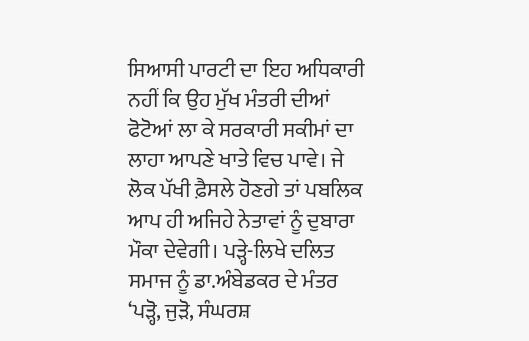ਸਿਆਸੀ ਪਾਰਟੀ ਦਾ ਇਹ ਅਧਿਕਾਰੀ ਨਹੀਂ ਕਿ ਉਹ ਮੁੱਖ ਮੰਤਰੀ ਦੀਆਂ ਫੋਟੋਆਂ ਲਾ ਕੇ ਸਰਕਾਰੀ ਸਕੀਮਾਂ ਦਾ ਲਾਹਾ ਆਪਣੇ ਖਾਤੇ ਵਿਚ ਪਾਵੇ। ਜੇ ਲੋਕ ਪੱਖੀ ਫ਼ੈਸਲੇ ਹੋਣਗੇ ਤਾਂ ਪਬਲਿਕ ਆਪ ਹੀ ਅਜਿਹੇ ਨੇਤਾਵਾਂ ਨੂੰ ਦੁਬਾਰਾ ਮੌਕਾ ਦੇਵੇਗੀ। ਪੜ੍ਹੇ-ਲਿਖੇ ਦਲਿਤ ਸਮਾਜ ਨੂੰ ਡਾ.ਅੰਬੇਡਕਰ ਦੇ ਮੰਤਰ ‘ਪੜ੍ਹੋ, ਜੁੜੋ, ਸੰਘਰਸ਼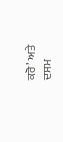ਕਰੋ’ ਅਤੇ ਦਸਮ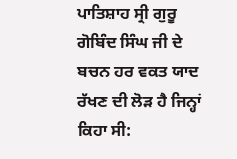ਪਾਤਿਸ਼ਾਹ ਸ੍ਰੀ ਗੁਰੂ ਗੋਬਿੰਦ ਸਿੰਘ ਜੀ ਦੇ ਬਚਨ ਹਰ ਵਕਤ ਯਾਦ ਰੱਖਣ ਦੀ ਲੋੜ ਹੈ ਜਿਨ੍ਹਾਂ ਕਿਹਾ ਸੀ: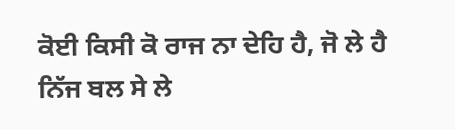ਕੋਈ ਕਿਸੀ ਕੋ ਰਾਜ ਨਾ ਦੇਹਿ ਹੈ, ਜੋ ਲੇ ਹੈ ਨਿੱਜ ਬਲ ਸੇ ਲੇ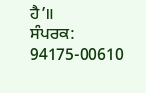ਹੈ’॥
ਸੰਪਰਕ: 94175-00610